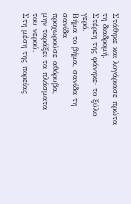Στάθηκε και λογάριασε πρώτα τη διαδρομή.
Στέρεη της φάνηκε· το ξύλο γερό.
Βήμα το βήμα, σανίδα τη σανίδα
προχωρούσε αθόρυβα,
μην ταράξει τα πλάσματα του νερού.
Στη μέση της πορείας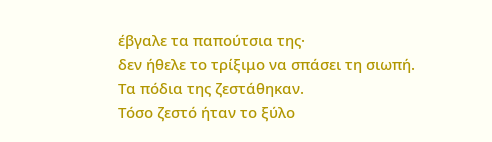έβγαλε τα παπούτσια της·
δεν ήθελε το τρίξιμο να σπάσει τη σιωπή.
Τα πόδια της ζεστάθηκαν.
Τόσο ζεστό ήταν το ξύλο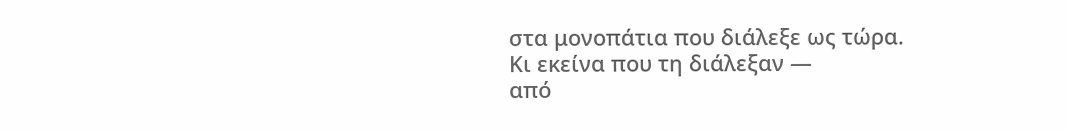στα μονοπάτια που διάλεξε ως τώρα.
Κι εκείνα που τη διάλεξαν —
από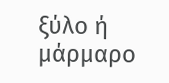ξύλο ή μάρμαρο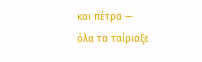και πέτρα —
όλα τα ταίριαξε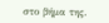στο βήμα της.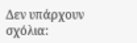Δεν υπάρχουν σχόλια: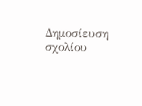Δημοσίευση σχολίου